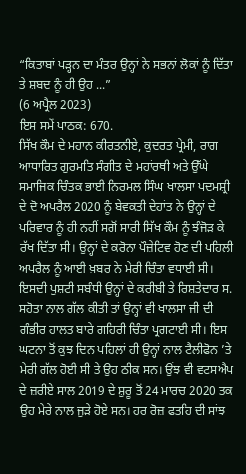“ਕਿਤਾਬਾਂ ਪੜ੍ਹਨ ਦਾ ਮੰਤਰ ਉਨ੍ਹਾਂ ਨੇ ਸਭਨਾਂ ਲੋਕਾਂ ਨੂੰ ਦਿੱਤਾ ਤੇ ਸ਼ਬਦ ਨੂੰ ਹੀ ਉਹ ...”
(6 ਅਪ੍ਰੈਲ 2023)
ਇਸ ਸਮੇਂ ਪਾਠਕ: 670.
ਸਿੱਖ ਕੌਮ ਦੇ ਮਹਾਨ ਕੀਰਤਨੀਏ, ਕੁਦਰਤ ਪ੍ਰੇਮੀ, ਰਾਗ ਆਧਾਰਿਤ ਗੁਰਮਤਿ ਸੰਗੀਤ ਦੇ ਮਹਾਂਰਥੀ ਅਤੇ ਉੱਘੇ ਸਮਾਜਿਕ ਚਿੰਤਕ ਭਾਈ ਨਿਰਮਲ ਸਿੰਘ ਖਾਲਸਾ ਪਦਮਸ਼੍ਰੀ ਦੇ ਦੋ ਅਪਰੈਲ 2020 ਨੂੰ ਬੇਵਕਤੀ ਦੇਹਾਂਤ ਨੇ ਉਨ੍ਹਾਂ ਦੇ ਪਰਿਵਾਰ ਨੂੰ ਹੀ ਨਹੀਂ ਸਗੋਂ ਸਾਰੀ ਸਿੱਖ ਕੌਮ ਨੂੰ ਝੰਜੋੜ ਕੇ ਰੱਖ ਦਿੱਤਾ ਸੀ। ਉਨ੍ਹਾਂ ਦੇ ਕਰੋਨਾ ਪੌਜ਼ੇਟਿਵ ਹੋਣ ਦੀ ਪਹਿਲੀ ਅਪਰੈਲ ਨੂੰ ਆਈ ਖ਼ਬਰ ਨੇ ਮੇਰੀ ਚਿੰਤਾ ਵਧਾਈ ਸੀ। ਇਸਦੀ ਪੁਸ਼ਟੀ ਸਬੰਧੀ ਉਨ੍ਹਾਂ ਦੇ ਕਰੀਬੀ ਤੇ ਰਿਸ਼ਤੇਦਾਰ ਸ. ਸਹੋਤਾ ਨਾਲ ਗੱਲ ਕੀਤੀ ਤਾਂ ਉਨ੍ਹਾਂ ਵੀ ਖਾਲਸਾ ਜੀ ਦੀ ਗੰਭੀਰ ਹਾਲਤ ਬਾਰੇ ਗਹਿਰੀ ਚਿੰਤਾ ਪ੍ਰਗਟਾਈ ਸੀ। ਇਸ ਘਟਨਾ ਤੋਂ ਕੁਝ ਦਿਨ ਪਹਿਲਾਂ ਹੀ ਉਨ੍ਹਾਂ ਨਾਲ ਟੈਲੀਫੋਨ ’ਤੇ ਮੇਰੀ ਗੱਲ ਹੋਈ ਸੀ ਤੇ ਉਹ ਠੀਕ ਸਨ। ਉਂਝ ਵੀ ਵਟਸਐਪ ਦੇ ਜ਼ਰੀਏ ਸਾਲ 2019 ਦੇ ਸ਼ੁਰੂ ਤੋਂ 24 ਮਾਰਚ 2020 ਤਕ ਉਹ ਮੇਰੇ ਨਾਲ ਜੁੜੇ ਹੋਏ ਸਨ। ਹਰ ਰੋਜ਼ ਫਤਹਿ ਦੀ ਸਾਂਝ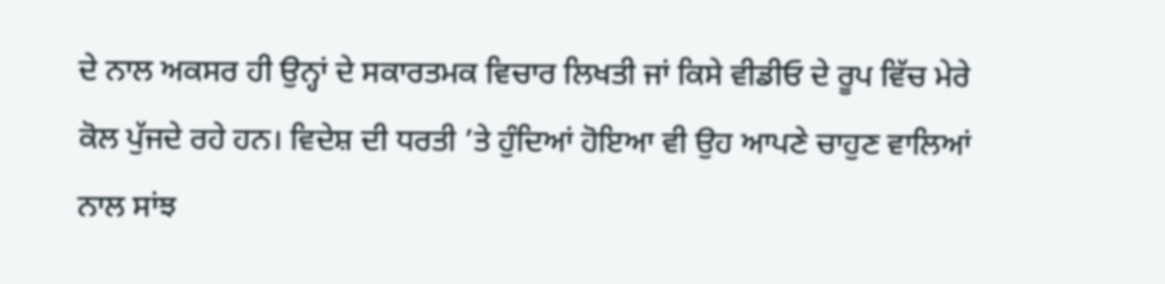ਦੇ ਨਾਲ ਅਕਸਰ ਹੀ ਉਨ੍ਹਾਂ ਦੇ ਸਕਾਰਤਮਕ ਵਿਚਾਰ ਲਿਖਤੀ ਜਾਂ ਕਿਸੇ ਵੀਡੀਓ ਦੇ ਰੂਪ ਵਿੱਚ ਮੇਰੇ ਕੋਲ ਪੁੱਜਦੇ ਰਹੇ ਹਨ। ਵਿਦੇਸ਼ ਦੀ ਧਰਤੀ ’ਤੇ ਹੁੰਦਿਆਂ ਹੋਇਆ ਵੀ ਉਹ ਆਪਣੇ ਚਾਹੁਣ ਵਾਲਿਆਂ ਨਾਲ ਸਾਂਝ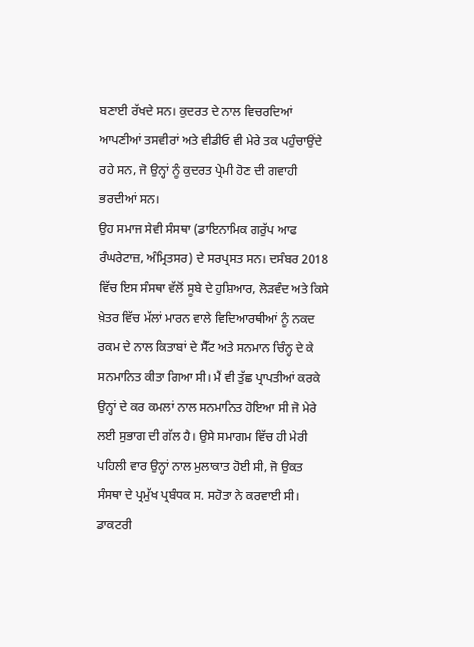ਬਣਾਈ ਰੱਖਦੇ ਸਨ। ਕੁਦਰਤ ਦੇ ਨਾਲ ਵਿਚਰਦਿਆਂ ਆਪਣੀਆਂ ਤਸਵੀਰਾਂ ਅਤੇ ਵੀਡੀਓ ਵੀ ਮੇਰੇ ਤਕ ਪਹੁੰਚਾਉਂਦੇ ਰਹੇ ਸਨ, ਜੋ ਉਨ੍ਹਾਂ ਨੂੰ ਕੁਦਰਤ ਪ੍ਰੇਮੀ ਹੋਣ ਦੀ ਗਵਾਹੀ ਭਰਦੀਆਂ ਸਨ।
ਉਹ ਸਮਾਜ ਸੇਵੀ ਸੰਸਥਾ (ਡਾਇਨਾਮਿਕ ਗਰੁੱਪ ਆਫ ਰੰਘਰੇਟਾਜ਼, ਅੰਮ੍ਰਿਤਸਰ) ਦੇ ਸਰਪ੍ਰਸਤ ਸਨ। ਦਸੰਬਰ 2018 ਵਿੱਚ ਇਸ ਸੰਸਥਾ ਵੱਲੋਂ ਸੂਬੇ ਦੇ ਹੁਸ਼ਿਆਰ, ਲੋੜਵੰਦ ਅਤੇ ਕਿਸੇ ਖ਼ੇਤਰ ਵਿੱਚ ਮੱਲਾਂ ਮਾਰਨ ਵਾਲੇ ਵਿਦਿਆਰਥੀਆਂ ਨੂੰ ਨਕਦ ਰਕਮ ਦੇ ਨਾਲ ਕਿਤਾਬਾਂ ਦੇ ਸੈੱਟ ਅਤੇ ਸਨਮਾਨ ਚਿੰਨ੍ਹ ਦੇ ਕੇ ਸਨਮਾਨਿਤ ਕੀਤਾ ਗਿਆ ਸੀ। ਮੈਂ ਵੀ ਤੁੱਛ ਪ੍ਰਾਪਤੀਆਂ ਕਰਕੇ ਉਨ੍ਹਾਂ ਦੇ ਕਰ ਕਮਲਾਂ ਨਾਲ ਸਨਮਾਨਿਤ ਹੋਇਆ ਸੀ ਜੋ ਮੇਰੇ ਲਈ ਸੁਭਾਗ ਦੀ ਗੱਲ ਹੈ। ਉਸੇ ਸਮਾਗਮ ਵਿੱਚ ਹੀ ਮੇਰੀ ਪਹਿਲੀ ਵਾਰ ਉਨ੍ਹਾਂ ਨਾਲ ਮੁਲਾਕਾਤ ਹੋਈ ਸੀ, ਜੋ ਉਕਤ ਸੰਸਥਾ ਦੇ ਪ੍ਰਮੁੱਖ ਪ੍ਰਬੰਧਕ ਸ. ਸਹੋਤਾ ਨੇ ਕਰਵਾਈ ਸੀ। ਡਾਕਟਰੀ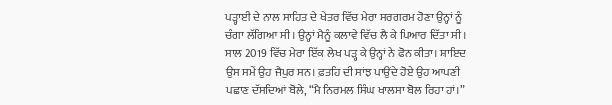ਪੜ੍ਹਾਈ ਦੇ ਨਾਲ ਸਾਹਿਤ ਦੇ ਖੇਤਰ ਵਿੱਚ ਮੇਰਾ ਸਰਗਰਮ ਹੋਣਾ ਉਨ੍ਹਾਂ ਨੂੰ ਚੰਗਾ ਲੱਗਿਆ ਸੀ। ਉਨ੍ਹਾਂ ਮੈਨੂੰ ਕਲਾਵੇ ਵਿੱਚ ਲੈ ਕੇ ਪਿਆਰ ਦਿੱਤਾ ਸੀ।
ਸਾਲ 2019 ਵਿੱਚ ਮੇਰਾ ਇੱਕ ਲੇਖ ਪੜ੍ਹ ਕੇ ਉਨ੍ਹਾਂ ਨੇ ਫੋਨ ਕੀਤਾ। ਸ਼ਾਇਦ ਉਸ ਸਮੇਂ ਉਹ ਜੈਪੁਰ ਸਨ। ਫ਼ਤਹਿ ਦੀ ਸਾਂਝ ਪਾਉਂਦੇ ਹੋਏ ਉਹ ਆਪਣੀ ਪਛਾਣ ਦੱਸਦਿਆਂ ਬੋਲੇ, “ਮੈ ਨਿਰਮਲ ਸਿੰਘ ਖਾਲਸਾ ਬੋਲ ਰਿਹਾ ਹਾਂ।”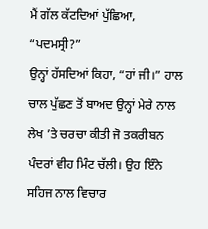ਮੈਂ ਗੱਲ ਕੱਟਦਿਆਂ ਪੁੱਛਿਆ, “ਪਦਮਸ੍ਰੀ?”
ਉਨ੍ਹਾਂ ਹੱਸਦਿਆਂ ਕਿਹਾ, “ਹਾਂ ਜੀ।” ਹਾਲ ਚਾਲ ਪੁੱਛਣ ਤੋਂ ਬਾਅਦ ਉਨ੍ਹਾਂ ਮੇਰੇ ਨਾਲ ਲੇਖ ’ਤੇ ਚਰਚਾ ਕੀਤੀ ਜੋ ਤਕਰੀਬਨ ਪੰਦਰਾਂ ਵੀਹ ਮਿੰਟ ਚੱਲੀ। ਉਹ ਇੰਨੇ ਸਹਿਜ ਨਾਲ ਵਿਚਾਰ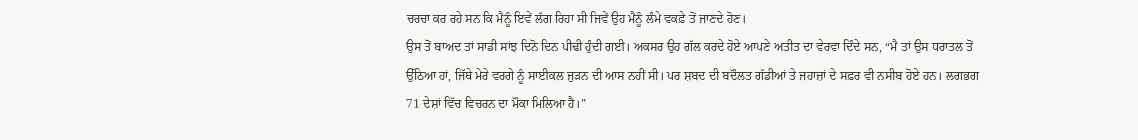ਚਰਚਾ ਕਰ ਰਹੇ ਸਨ ਕਿ ਮੈਨੂੰ ਇਵੇਂ ਲੱਗ ਰਿਹਾ ਸੀ ਜਿਵੇਂ ਉਹ ਮੈਨੂੰ ਲੰਮੇ ਵਕਫ਼ੇ ਤੋਂ ਜਾਣਦੇ ਹੋਣ।
ਉਸ ਤੋਂ ਬਾਅਦ ਤਾਂ ਸਾਡੀ ਸਾਂਝ ਦਿਨੋ ਦਿਨ ਪੀਢੀ ਹੁੰਦੀ ਗਈ। ਅਕਸਰ ਉਹ ਗੱਲ ਕਰਦੇ ਹੋਏ ਆਪਣੇ ਅਤੀਤ ਦਾ ਵੇਰਵਾ ਦਿੰਦੇ ਸਨ, “ਮੈ ਤਾਂ ਉਸ ਧਰਾਤਲ ਤੋਂ ਉੱਠਿਆ ਹਾਂ, ਜਿੱਥੇ ਮੇਰੇ ਵਰਗੇ ਨੂੰ ਸਾਈਕਲ ਜੁੜਨ ਦੀ ਆਸ ਨਹੀਂ ਸੀ। ਪਰ ਸ਼ਬਦ ਦੀ ਬਦੌਲਤ ਗੱਡੀਆਂ ਤੇ ਜਹਾਜ਼ਾਂ ਦੇ ਸਫ਼ਰ ਵੀ ਨਸੀਬ ਹੋਏ ਹਨ। ਲਗਭਗ 71 ਦੇਸ਼ਾਂ ਵਿੱਚ ਵਿਚਰਨ ਦਾ ਮੌਕਾ ਮਿਲਿਆ ਹੈ।”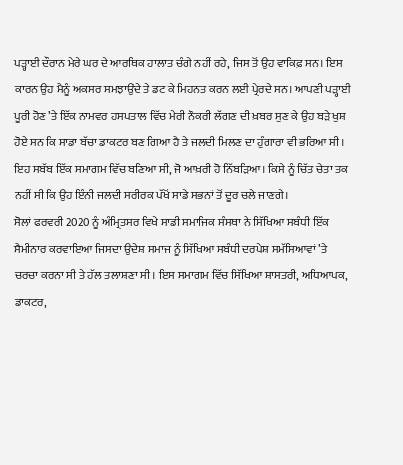ਪੜ੍ਹਾਈ ਦੌਰਾਨ ਮੇਰੇ ਘਰ ਦੇ ਆਰਥਿਕ ਹਾਲਾਤ ਚੰਗੇ ਨਹੀਂ ਰਹੇ, ਜਿਸ ਤੋਂ ਉਹ ਵਾਕਿਫ਼ ਸਨ। ਇਸ ਕਾਰਨ ਉਹ ਮੈਨੂੰ ਅਕਸਰ ਸਮਝਾਉਂਦੇ ਤੇ ਡਟ ਕੇ ਮਿਹਨਤ ਕਰਨ ਲਈ ਪ੍ਰੇਰਦੇ ਸਨ। ਆਪਣੀ ਪੜ੍ਹਾਈ ਪੂਰੀ ਹੋਣ ’ਤੇ ਇੱਕ ਨਾਮਵਰ ਹਸਪਤਾਲ ਵਿੱਚ ਮੇਰੀ ਨੌਕਰੀ ਲੱਗਣ ਦੀ ਖ਼ਬਰ ਸੁਣ ਕੇ ਉਹ ਬੜੇ ਖੁਸ਼ ਹੋਏ ਸਨ ਕਿ ਸਾਡਾ ਬੱਚਾ ਡਾਕਟਰ ਬਣ ਗਿਆ ਹੈ ਤੇ ਜਲਦੀ ਮਿਲਣ ਦਾ ਹੁੰਗਾਰਾ ਵੀ ਭਰਿਆ ਸੀ। ਇਹ ਸਬੱਬ ਇੱਕ ਸਮਾਗਮ ਵਿੱਚ ਬਣਿਆ ਸੀ, ਜੋ ਆਖ਼ਰੀ ਹੋ ਨਿੱਬੜਿਆ। ਕਿਸੇ ਨੂੰ ਚਿੱਤ ਚੇਤਾ ਤਕ ਨਹੀਂ ਸੀ ਕਿ ਉਹ ਇੰਨੀ ਜਲਦੀ ਸਰੀਰਕ ਪੱਖੋਂ ਸਾਡੇ ਸਭਨਾਂ ਤੋਂ ਦੂਰ ਚਲੇ ਜਾਣਗੇ।
ਸੋਲਾਂ ਫਰਵਰੀ 2020 ਨੂੰ ਅੰਮ੍ਰਿਤਸਰ ਵਿਖੇ ਸਾਡੀ ਸਮਾਜਿਕ ਸੰਸਥਾ ਨੇ ਸਿੱਖਿਆ ਸਬੰਧੀ ਇੱਕ ਸੈਮੀਨਾਰ ਕਰਵਾਇਆ ਜਿਸਦਾ ਉਦੇਸ਼ ਸਮਾਜ ਨੂੰ ਸਿੱਖਿਆ ਸਬੰਧੀ ਦਰਪੇਸ਼ ਸਮੱਸਿਆਵਾਂ ’ਤੇ ਚਰਚਾ ਕਰਨਾ ਸੀ ਤੇ ਹੱਲ ਤਲਾਸ਼ਣਾ ਸੀ। ਇਸ ਸਮਾਗਮ ਵਿੱਚ ਸਿੱਖਿਆ ਸ਼ਾਸਤਰੀ, ਅਧਿਆਪਕ, ਡਾਕਟਰ,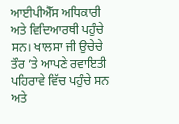ਆਈਪੀਐੱਸ ਅਧਿਕਾਰੀ ਅਤੇ ਵਿਦਿਆਰਥੀ ਪਹੁੰਚੇ ਸਨ। ਖਾਲਸਾ ਜੀ ਉਚੇਚੇ ਤੌਰ ’ਤੇ ਆਪਣੇ ਰਵਾਇਤੀ ਪਹਿਰਾਵੇ ਵਿੱਚ ਪਹੁੰਚੇ ਸਨ ਅਤੇ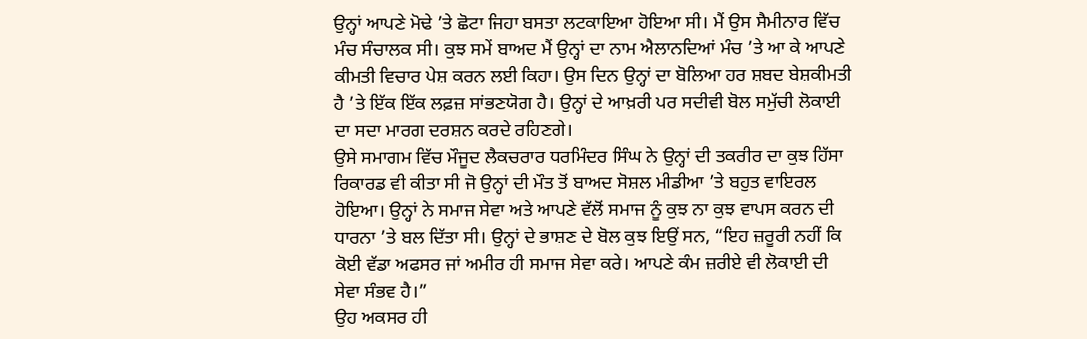ਉਨ੍ਹਾਂ ਆਪਣੇ ਮੋਢੇ ’ਤੇ ਛੋਟਾ ਜਿਹਾ ਬਸਤਾ ਲਟਕਾਇਆ ਹੋਇਆ ਸੀ। ਮੈਂ ਉਸ ਸੈਮੀਨਾਰ ਵਿੱਚ ਮੰਚ ਸੰਚਾਲਕ ਸੀ। ਕੁਝ ਸਮੇਂ ਬਾਅਦ ਮੈਂ ਉਨ੍ਹਾਂ ਦਾ ਨਾਮ ਐਲਾਨਦਿਆਂ ਮੰਚ ’ਤੇ ਆ ਕੇ ਆਪਣੇ ਕੀਮਤੀ ਵਿਚਾਰ ਪੇਸ਼ ਕਰਨ ਲਈ ਕਿਹਾ। ਉਸ ਦਿਨ ਉਨ੍ਹਾਂ ਦਾ ਬੋਲਿਆ ਹਰ ਸ਼ਬਦ ਬੇਸ਼ਕੀਮਤੀ ਹੈ ’ਤੇ ਇੱਕ ਇੱਕ ਲਫ਼ਜ਼ ਸਾਂਭਣਯੋਗ ਹੈ। ਉਨ੍ਹਾਂ ਦੇ ਆਖ਼ਰੀ ਪਰ ਸਦੀਵੀ ਬੋਲ ਸਮੁੱਚੀ ਲੋਕਾਈ ਦਾ ਸਦਾ ਮਾਰਗ ਦਰਸ਼ਨ ਕਰਦੇ ਰਹਿਣਗੇ।
ਉਸੇ ਸਮਾਗਮ ਵਿੱਚ ਮੌਜੂਦ ਲੈਕਚਰਾਰ ਧਰਮਿੰਦਰ ਸਿੰਘ ਨੇ ਉਨ੍ਹਾਂ ਦੀ ਤਕਰੀਰ ਦਾ ਕੁਝ ਹਿੱਸਾ ਰਿਕਾਰਡ ਵੀ ਕੀਤਾ ਸੀ ਜੋ ਉਨ੍ਹਾਂ ਦੀ ਮੌਤ ਤੋਂ ਬਾਅਦ ਸੋਸ਼ਲ ਮੀਡੀਆ ’ਤੇ ਬਹੁਤ ਵਾਇਰਲ ਹੋਇਆ। ਉਨ੍ਹਾਂ ਨੇ ਸਮਾਜ ਸੇਵਾ ਅਤੇ ਆਪਣੇ ਵੱਲੋਂ ਸਮਾਜ ਨੂੰ ਕੁਝ ਨਾ ਕੁਝ ਵਾਪਸ ਕਰਨ ਦੀ ਧਾਰਨਾ ’ਤੇ ਬਲ ਦਿੱਤਾ ਸੀ। ਉਨ੍ਹਾਂ ਦੇ ਭਾਸ਼ਣ ਦੇ ਬੋਲ ਕੁਝ ਇਉਂ ਸਨ, “ਇਹ ਜ਼ਰੂਰੀ ਨਹੀਂ ਕਿ ਕੋਈ ਵੱਡਾ ਅਫਸਰ ਜਾਂ ਅਮੀਰ ਹੀ ਸਮਾਜ ਸੇਵਾ ਕਰੇ। ਆਪਣੇ ਕੰਮ ਜ਼ਰੀਏ ਵੀ ਲੋਕਾਈ ਦੀ ਸੇਵਾ ਸੰਭਵ ਹੈ।”
ਉਹ ਅਕਸਰ ਹੀ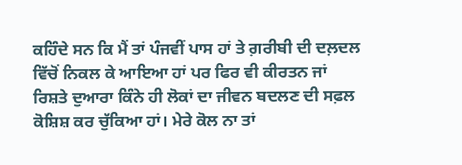ਕਹਿੰਦੇ ਸਨ ਕਿ ਮੈਂ ਤਾਂ ਪੰਜਵੀਂ ਪਾਸ ਹਾਂ ਤੇ ਗ਼ਰੀਬੀ ਦੀ ਦਲ਼ਦਲ ਵਿੱਚੋਂ ਨਿਕਲ ਕੇ ਆਇਆ ਹਾਂ ਪਰ ਫਿਰ ਵੀ ਕੀਰਤਨ ਜਾਂ ਰਿਸ਼ਤੇ ਦੁਆਰਾ ਕਿੰਨੇ ਹੀ ਲੋਕਾਂ ਦਾ ਜੀਵਨ ਬਦਲਣ ਦੀ ਸਫ਼ਲ ਕੋਸ਼ਿਸ਼ ਕਰ ਚੁੱਕਿਆ ਹਾਂ। ਮੇਰੇ ਕੋਲ ਨਾ ਤਾਂ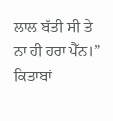ਲਾਲ ਬੱਤੀ ਸੀ ਤੇ ਨਾ ਹੀ ਹਰਾ ਪੈੱਨ।”
ਕਿਤਾਬਾਂ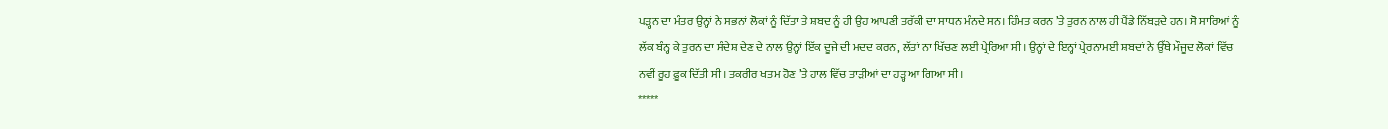ਪੜ੍ਹਨ ਦਾ ਮੰਤਰ ਉਨ੍ਹਾਂ ਨੇ ਸਭਨਾਂ ਲੋਕਾਂ ਨੂੰ ਦਿੱਤਾ ਤੇ ਸ਼ਬਦ ਨੂੰ ਹੀ ਉਹ ਆਪਣੀ ਤਰੱਕੀ ਦਾ ਸਾਧਨ ਮੰਨਦੇ ਸਨ। ਹਿੰਮਤ ਕਰਨ ’ਤੇ ਤੁਰਨ ਨਾਲ ਹੀ ਪੈਂਡੇ ਨਿੱਬੜਦੇ ਹਨ। ਸੋ ਸਾਰਿਆਂ ਨੂੰ ਲੱਕ ਬੰਨ੍ਹ ਕੇ ਤੁਰਨ ਦਾ ਸੰਦੇਸ਼ ਦੇਣ ਦੇ ਨਾਲ ਉਨ੍ਹਾਂ ਇੱਕ ਦੂਜੇ ਦੀ ਮਦਦ ਕਰਨ, ਲੱਤਾਂ ਨਾ ਖਿੱਚਣ ਲਈ ਪ੍ਰੇਰਿਆ ਸੀ। ਉਨ੍ਹਾਂ ਦੇ ਇਨ੍ਹਾਂ ਪ੍ਰੇਰਨਾਮਈ ਸ਼ਬਦਾਂ ਨੇ ਉੱਥੇ ਮੌਜੂਦ ਲੋਕਾਂ ਵਿੱਚ ਨਵੀਂ ਰੂਹ ਫ਼ੂਕ ਦਿੱਤੀ ਸੀ। ਤਕਰੀਰ ਖਤਮ ਹੋਣ ’ਤੇ ਹਾਲ ਵਿੱਚ ਤਾੜੀਆਂ ਦਾ ਹੜ੍ਹ ਆ ਗਿਆ ਸੀ।
*****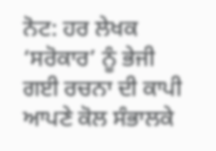ਨੋਟ: ਹਰ ਲੇਖਕ ‘ਸਰੋਕਾਰ’ ਨੂੰ ਭੇਜੀ ਗਈ ਰਚਨਾ ਦੀ ਕਾਪੀ ਆਪਣੇ ਕੋਲ ਸੰਭਾਲਕੇ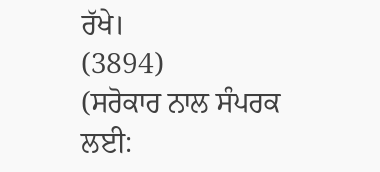ਰੱਖੇ।
(3894)
(ਸਰੋਕਾਰ ਨਾਲ ਸੰਪਰਕ ਲਈ: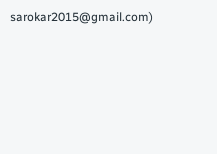sarokar2015@gmail.com)